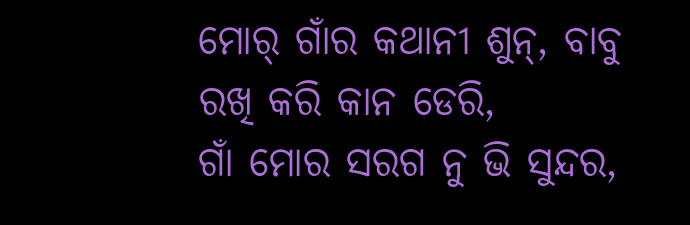ମୋର୍ ଗାଁର କଥାନୀ ଶୁନ୍, ବାବୁ ରଖି କରି କାନ ଡେରି,
ଗାଁ ମୋର ସରଗ ନୁ ଭି ସୁନ୍ଦର,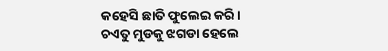କହେସି ଛାତି ଫୁଲେଇ କରି।
ଚଏତୁ ମୁଡକୁ ଝଗଡା ହେଲେ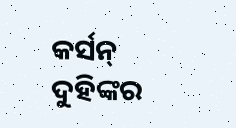କର୍ସନ୍ ଦୁହିଙ୍କର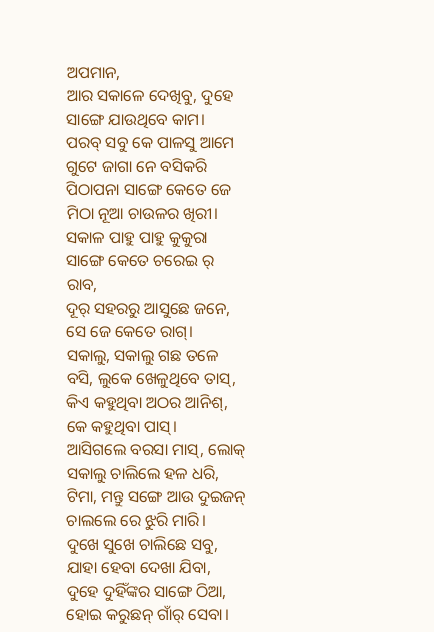ଅପମାନ,
ଆର ସକାଳେ ଦେଖିବୁ, ଦୁହେ ସାଙ୍ଗେ ଯାଉଥିବେ କାମ।
ପରବ୍ ସବୁ କେ ପାଳସୁ ଆମେ ଗୁଟେ ଜାଗା ନେ ବସିକରି
ପିଠାପନା ସାଙ୍ଗେ କେତେ ଜେ ମିଠା ନୂଆ ଚାଉଳର ଖିରୀ।
ସକାଳ ପାହୁ ପାହୁ କୁକୁରା ସାଙ୍ଗେ କେତେ ଚରେଇ ର୍ ରାବ,
ଦୂର୍ ସହରରୁ ଆସୁଛେ ଜନେ, ସେ ଜେ କେତେ ରାଗ୍।
ସକାଲୁ, ସକାଲୁ ଗଛ ତଳେ ବସି, ଲୁକେ ଖେଳୁଥିବେ ତାସ୍,
କିଏ କହୁଥିବା ଅଠର ଆନିଶ୍, କେ କହୁଥିବା ପାସ୍।
ଆସିଗଲେ ବରସା ମାସ୍, ଲୋକ୍ ସକାଲୁ ଚାଲିଲେ ହଳ ଧରି,
ଟିମା, ମନ୍ତୁ ସଙ୍ଗେ ଆଉ ଦୁଇଜନ୍ ଚାଲଲେ ରେ ଝୁରି ମାରି।
ଦୁଖେ ସୁଖେ ଚାଲିଛେ ସବୁ, ଯାହା ହେବା ଦେଖା ଯିବା,
ଦୁହେ ଦୁହିଁଙ୍କର ସାଙ୍ଗେ ଠିଆ, ହୋଇ କରୁଛନ୍ ଗାଁର୍ ସେବା।